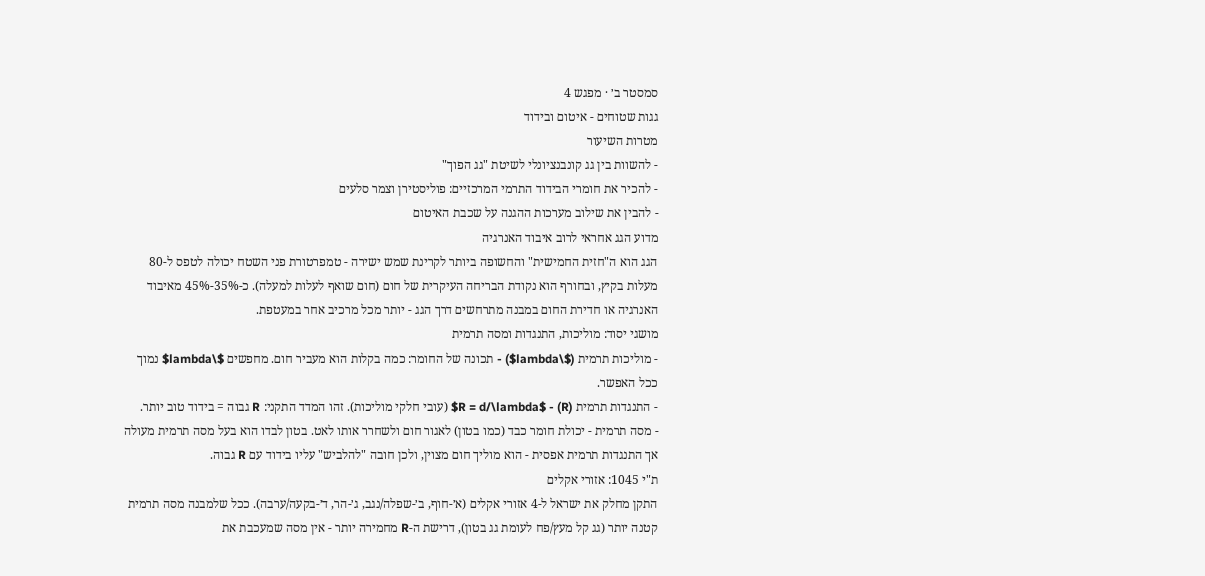סמסטר ב׳ · מפגש 4
גגות שטוחים - איטום ובידוד
מטרות השיעור
- להשוות בין גג קונבנציונלי לשיטת "גג הפוך"
- להכיר את חומרי הבידוד התרמי המרכזיים: פוליסטירן וצמר סלעים
- להבין את שילוב מערכות ההגנה על שכבת האיטום
מדוע הגג אחראי לרוב איבוד האנרגיה
הגג הוא ה"חזית החמישית" והחשופה ביותר לקרינת שמש ישירה - טמפרטורת פני השטח יכולה לטפס ל-80 מעלות בקיץ, ובחורף הוא נקודת הבריחה העיקרית של חום (חום שואף לעלות למעלה). כ-35%-45% מאיבוד האנרגיה או חדירת החום במבנה מתרחשים דרך הגג - יותר מכל מרכיב אחר במעטפת.
מושגי יסוד: מוליכות, התנגדות ומסה תרמית
- מוליכות תרמית ($\lambda$) - תכונה של החומר: כמה בקלות הוא מעביר חום. מחפשים $\lambda$ נמוך ככל האפשר.
- התנגדות תרמית (R) - $R = d/\lambda$ (עובי חלקי מוליכות). זהו המדד התקני: R גבוה = בידוד טוב יותר.
- מסה תרמית - יכולת חומר כבד (כמו בטון) לאגור חום ולשחרר אותו לאט. בטון לבדו הוא בעל מסה תרמית מעולה אך התנגדות תרמית אפסית - הוא מוליך חום מצוין, ולכן חובה "להלביש" עליו בידוד עם R גבוה.
ת"י 1045: אזורי אקלים
התקן מחלק את ישראל ל-4 אזורי אקלים (א׳-חוף, ב׳-שפלה/נגב, ג׳-הר, ד׳-בקעה/ערבה). ככל שלמבנה מסה תרמית קטנה יותר (גג קל מעץ/פח לעומת גג בטון), דרישת ה-R מחמירה יותר - אין מסה שמעכבת את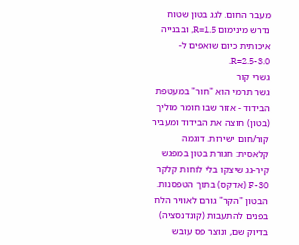מעבר החום. לגג בטון שטוח נדרש מינימום R=1.5, ובבנייה איכותית כיום שואפים ל-R=2.5-3.0.
גשרי קור
גשר תרמי הוא "חור" במעטפת הבידוד - אזור שבו חומר מוליך (בטון) חוצה את הבידוד ומעביר קור/חום ישירות. דוגמה קלאסית: חגורת בטון במפגש קיר-גג שיצקו בלי לוחות קלקר F-30 (אדקס) בתוך הטפסנות. הבטון "הקר" גורם לאוויר הלח בפנים להתעבות (קונדנסציה) בדיוק שם, ונוצר פס עובש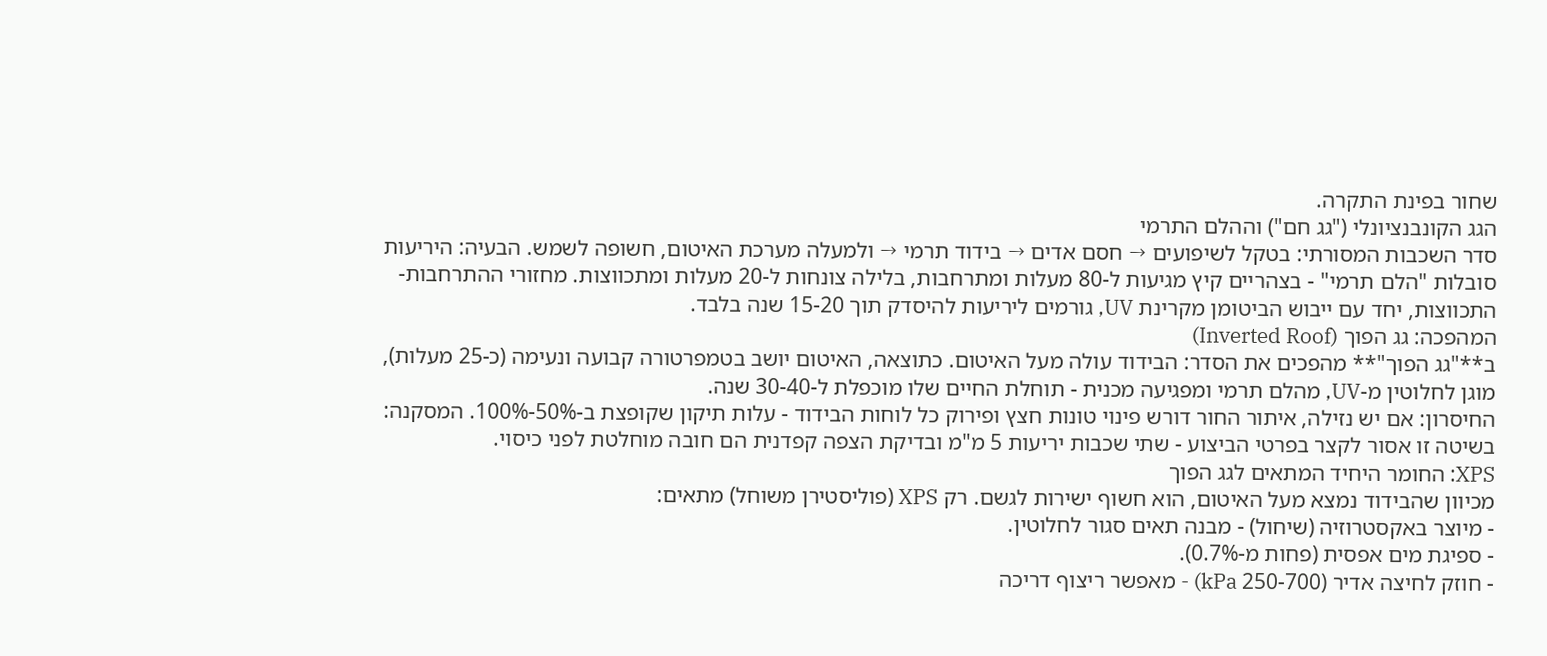שחור בפינת התקרה.
הגג הקונבנציונלי ("גג חם") וההלם התרמי
סדר השכבות המסורתי: בטקל לשיפועים → חסם אדים → בידוד תרמי → ולמעלה מערכת האיטום, חשופה לשמש. הבעיה: היריעות סובלות "הלם תרמי" - בצהריים קיץ מגיעות ל-80 מעלות ומתרחבות, בלילה צונחות ל-20 מעלות ומתכווצות. מחזורי ההתרחבות-התכווצות, יחד עם ייבוש הביטומן מקרינת UV, גורמים ליריעות להיסדק תוך 15-20 שנה בלבד.
המהפכה: גג הפוך (Inverted Roof)
ב**"גג הפוך"** מהפכים את הסדר: הבידוד עולה מעל האיטום. כתוצאה, האיטום יושב בטמפרטורה קבועה ונעימה (כ-25 מעלות), מוגן לחלוטין מ-UV, מהלם תרמי ומפגיעה מכנית - תוחלת החיים שלו מוכפלת ל-30-40 שנה.
החיסרון: אם יש נזילה, איתור החור דורש פינוי טונות חצץ ופירוק כל לוחות הבידוד - עלות תיקון שקופצת ב-50%-100%. המסקנה: בשיטה זו אסור לקצר בפרטי הביצוע - שתי שכבות יריעות 5 מ"מ ובדיקת הצפה קפדנית הם חובה מוחלטת לפני כיסוי.
XPS: החומר היחיד המתאים לגג הפוך
מכיוון שהבידוד נמצא מעל האיטום, הוא חשוף ישירות לגשם. רק XPS (פוליסטירן משוחל) מתאים:
- מיוצר באקסטרוזיה (שיחול) - מבנה תאים סגור לחלוטין.
- ספיגת מים אפסית (פחות מ-0.7%).
- חוזק לחיצה אדיר (250-700 kPa) - מאפשר ריצוף דריכה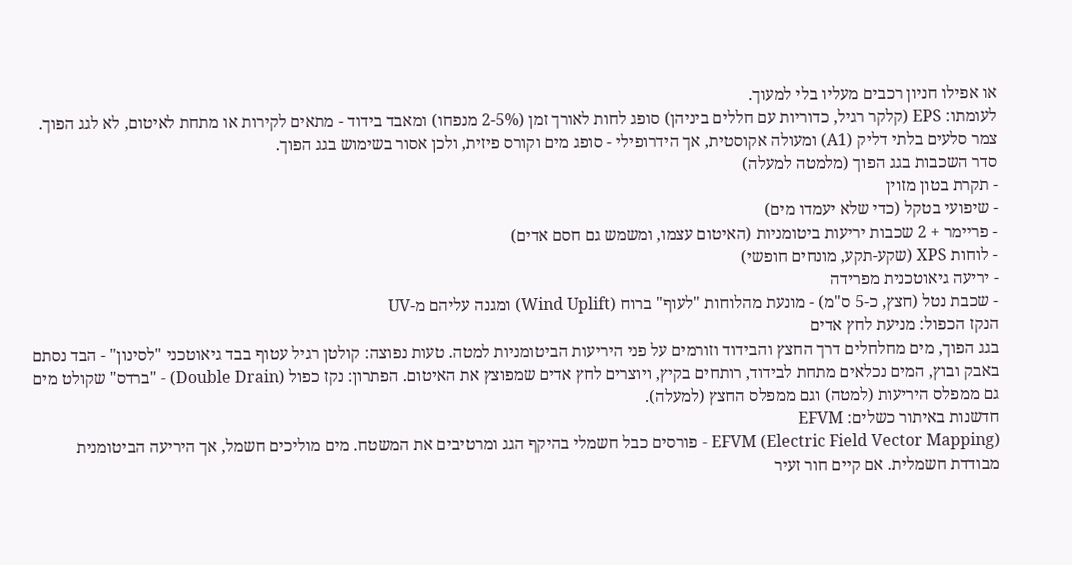או אפילו חניון רכבים מעליו בלי למעוך.
לעומתו: EPS (קלקר רגיל, כדוריות עם חללים ביניהן) סופג לחות לאורך זמן (2-5% מנפחו) ומאבד בידוד - מתאים לקירות או מתחת לאיטום, לא לגג הפוך. צמר סלעים בלתי דליק (A1) ומעולה אקוסטית, אך הידרופילי - סופג מים וקורס פיזית, ולכן אסור בשימוש בגג הפוך.
סדר השכבות בגג הפוך (מלמטה למעלה)
- תקרת בטון מזוין
- שיפועי בטקל (כדי שלא יעמדו מים)
- פריימר + 2 שכבות יריעות ביטומניות (האיטום עצמו, ומשמש גם חסם אדים)
- לוחות XPS (שקע-תקע, מונחים חופשי)
- יריעה גיאוטכנית מפרידה
- שכבת נטל (חצץ, כ-5 ס"מ) - מונעת מהלוחות "לעוף" ברוח (Wind Uplift) ומגנה עליהם מ-UV
הנקז הכפול: מניעת לחץ אדים
בגג הפוך, מים מחלחלים דרך החצץ והבידוד וזורמים על פני היריעות הביטומניות למטה. טעות נפוצה: קולטן רגיל עטוף בבד גיאוטכני "לסינון" - הבד נסתם באבק ובוץ, המים נכלאים מתחת לבידוד, רותחים בקיץ, ויוצרים לחץ אדים שמפוצץ את האיטום. הפתרון: נקז כפול (Double Drain) - "ברדס" שקולט מים גם ממפלס היריעות (למטה) וגם ממפלס החצץ (למעלה).
חדשנות באיתור כשלים: EFVM
EFVM (Electric Field Vector Mapping) - פורסים כבל חשמלי בהיקף הגג ומרטיבים את המשטח. מים מוליכים חשמל, אך היריעה הביטומנית מבודדת חשמלית. אם קיים חור זעיר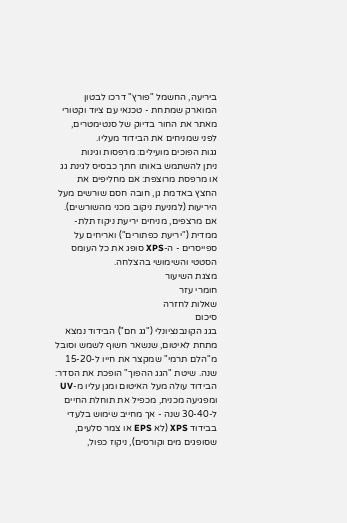ביריעה, החשמל "פורץ" דרכו לבטון המוארק שמתחת - טכנאי עם ציוד וקטורי מאתר את החור בדיוק של סנטימטרים, לפני שמניחים את הבידוד מעליו.
גגות הפוכים מועילים: מרפסות וגינות
ניתן להשתמש באותו חתך כבסיס לגינת גג או מרפסת מרוצפת: אם מחליפים את החצץ באדמת גן, חובה חסם שורשים מעל היריעות (למניעת ניקוב מכני מהשורשים). אם מרצפים, מניחים יריעת ניקוז תלת-ממדית ("יריעת כפתורים") ואריחים על ספייסרים - ה-XPS סופג את כל העומס הסטטי והשימושי בהצלחה.
מצגת השיעור
חומרי עזר
שאלות לחזרה
סיכום
בגג הקונבנציונלי ("גג חם") הבידוד נמצא מתחת לאיטום, שנשאר חשוף לשמש וסובל מ"הלם תרמי" שמקצר את חייו ל-15-20 שנה. שיטת "הגג ההפוך" הופכת את הסדר: הבידוד עולה מעל האיטום ומגן עליו מ-UV ומפגיעה מכנית, מכפיל את תוחלת החיים ל-30-40 שנה - אך מחייב שימוש בלעדי בבידוד XPS (לא EPS או צמר סלעים, שסופגים מים וקורסים), ניקוז כפול,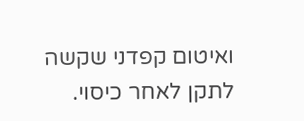ואיטום קפדני שקשה לתקן לאחר כיסוי.